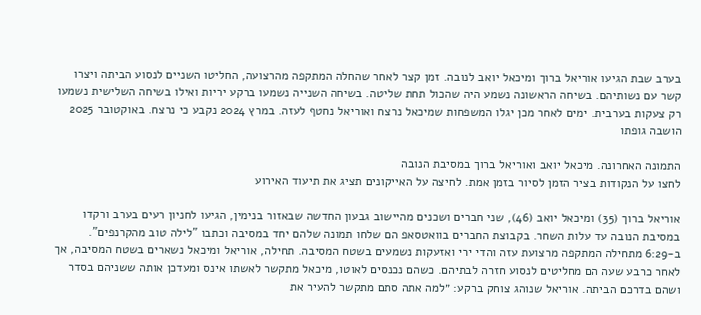בערב שבת הגיעו אוריאל ברוך ומיכאל יואב לנובה. זמן קצר לאחר שהחלה המתקפה מהרצועה, החליטו השניים לנסוע הביתה ויצרו קשר עם נשותיהם. בשיחה הראשונה נשמע היה שהכול תחת שליטה. בשיחה השנייה נשמעו ברקע יריות ואילו בשיחה השלישית נשמעו רק צעקות בערבית. ימים לאחר מכן יגלו המשפחות שמיכאל נרצח ואוריאל נחטף לעזה. במרץ 2024 נקבע כי נרצח. באוקטובר 2025 הושבה גופתו

התמונה האחרונה. מיכאל יואב ואוריאל ברוך במסיבת הנובה
לחצו על הנקודות בציר הזמן לסיור בזמן אמת. לחיצה על האייקונים תציג את תיעוד האירוע

אוריאל ברוך (35) ומיכאל יואב (46), שני חברים ושכנים מהיישוב גבעון החדשה שבאזור בנימין, הגיעו לחניון רעים בערב ורקדו במסיבת הנובה עד עלות השחר. בקבוצת החברים בוואטסאפ הם שלחו תמונה שלהם יחד במסיבה וכתבו "לילה טוב מהקרנפים". ב-6:29 מתחילה המתקפה מרצועת עזה והדי ירי ואזעקות נשמעים בשטח המסיבה. תחילה, אוריאל ומיכאל נשארים בשטח המסיבה, אך לאחר כרבע שעה הם מחליטים לנסוע חזרה לבתיהם. כשהם נכנסים לאוטו, מיכאל מתקשר לאשתו אינס ומעדכן אותה ששניהם בסדר ושהם בדרכם הביתה. אוריאל שנוהג צוחק ברקע: ״למה אתה סתם מתקשר להעיר את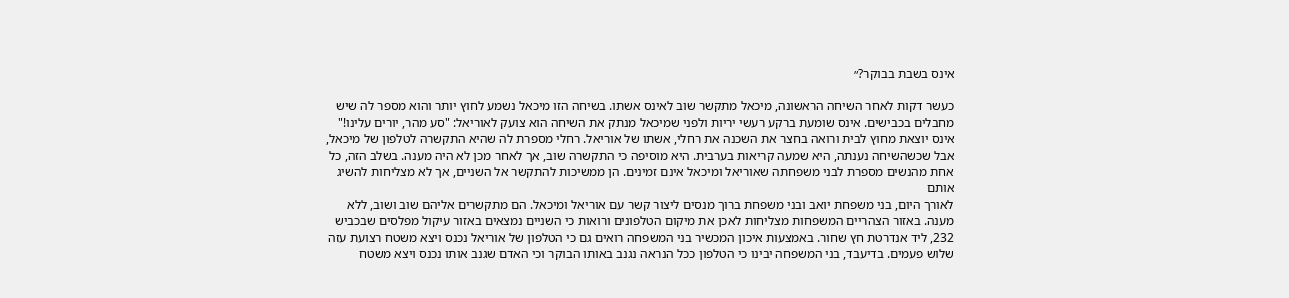אינס בשבת בבוקר?״

כעשר דקות לאחר השיחה הראשונה, מיכאל מתקשר שוב לאינס אשתו. בשיחה הזו מיכאל נשמע לחוץ יותר והוא מספר לה שיש מחבלים בכבישים. אינס שומעת ברקע רעשי יריות ולפני שמיכאל מנתק את השיחה הוא צועק לאוריאל: "סע מהר, יורים עלינו!"
אינס יוצאת מחוץ לבית ורואה בחצר את השכנה את רחלי, אשתו של אוריאל. רחלי מספרת לה שהיא התקשרה לטלפון של מיכאל, אבל שכשהשיחה נענתה, היא שמעה קריאות בערבית. היא מוסיפה כי התקשרה שוב, אך לאחר מכן לא היה מענה. בשלב הזה, כל אחת מהנשים מספרת לבני משפחתה שאוריאל ומיכאל אינם זמינים. הן ממשיכות להתקשר אל השניים, אך לא מצליחות להשיג אותם
לאורך היום, בני משפחת יואב ובני משפחת ברוך מנסים ליצור קשר עם אוריאל ומיכאל. הם מתקשרים אליהם שוב ושוב, ללא מענה. באזור הצהריים המשפחות מצליחות לאכן את מיקום הטלפונים ורואות כי השניים נמצאים באזור עיקול מפלסים שבכביש 232, ליד אנדרטת חץ שחור. באמצעות איכון המכשיר בני המשפחה רואים גם כי הטלפון של אוריאל נכנס ויצא משטח רצועת עזה שלוש פעמים. בדיעבד, בני המשפחה יבינו כי הטלפון ככל הנראה נגנב באותו הבוקר וכי האדם שגנב אותו נכנס ויצא משטח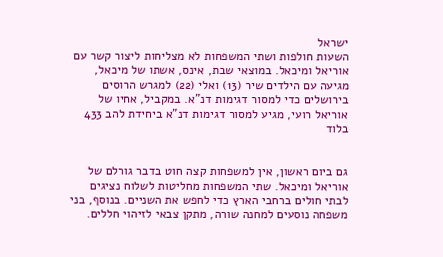ישראל
השעות חולפות ושתי המשפחות לא מצליחות ליצור קשר עם אוריאל ומיכאל. במוצאי שבת, אינס, אשתו של מיכאל, מגיעה עם הילדים שיר (13) ואלי (22) למגרש הרוסים בירושלים כדי למסור דגימות דנ"א. במקביל, אחיו של אוריאל רועי, מגיע למסור דגימות דנ"א ביחידת להב 433 בלוד


גם ביום ראשון, אין למשפחות קצה חוט בדבר גורלם של אוריאל ומיכאל. שתי המשפחות מחליטות לשלוח נציגים לבתי חולים ברחבי הארץ כדי לחפש את השניים. בנוסף, בני משפחה נוסעים למחנה שורה, מתקן צבאי לזיהוי חללים.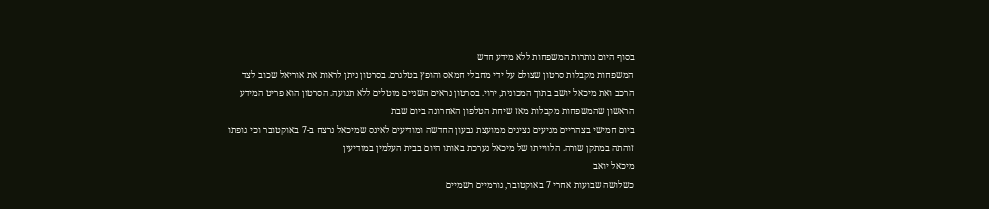בסוף היום נותרות המשפחות ללא מידע חדש
המשפחות מקבלות סרטון שצולם על ידי מחבלי חמאס והופץ בטלגרם. בסרטון ניתן לראות את אוריאל שכוב לצד הרכב ואת מיכאל יושב בתוך המכונית, ירוי. בסרטון נראים השניים מוטלים ללא תנועה. הסרטון הוא פריט המידע הראשון שהמשפחות מקבלות מאז שיחת הטלפון האחרונה ביום שבת
ביום חמישי בצהריים מגיעים נציגים ממועצת גבעון החדשה ומודיעים לאינס שמיכאל נרצח ב-7 באוקטובר וכי גופתו זוהתה במתקן שורה. הלווייתו של מיכאל נערכת באותו היום בבית העלמין במודיעין
מיכאל יואב
כשלושה שבועות אחרי 7 באוקטובר, גורמיים רשמיים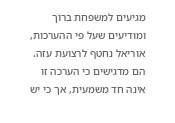מגיעים למשפחת ברוך ומודיעים שעל פי ההערכות, אוריאל נחטף לרצועת עזה. הם מדגישים כי הערכה זו אינה חד משמעית, אך כי יש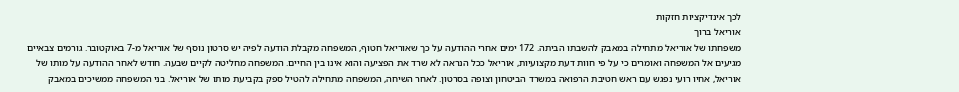לכך אינדיקציות חזקות
אוריאל ברוך
משפחתו של אוריאל מתחילה במאבק להשבתו הביתה. 172 ימים אחרי ההודעה על כך שאוריאל חטוף, המשפחה מקבלת הודעה לפיה יש סרטון נוסף של אוריאל מ-7 באוקטובר. גורמים צבאיים מגיעים אל המשפחה ואומרים כי על פי חוות דעת מקצועיות, אוריאל ככל הנראה לא שרד את הפציעה והוא אינו בין החיים. המשפחה מחליטה לקיים שבעה. חודש לאחר ההודעה על מותו של אוריאל, אחיו רועי נפגש עם ראש חטיבת הרפואה במשרד הביטחון וצופה בסרטון. לאחר השיחה, המשפחה מתחילה להטיל ספק בקביעת מותו של אוריאל. בני המשפחה ממשיכים במאבק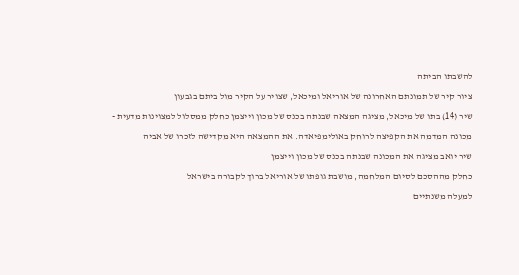להשבתו הביתה
ציור קיר של תמונתם האחרונה של אוריאל ומיכאל, שצויר על הקיר מול ביתם בגבעון
שיר (14) בתו של מיכאל, מציגה המצאה שבנתה בכנס של מכון וייצמן כחלק ממסלול למצוינות מדעית - מכונה המדמה את הקפיצה לרוחק באולימפיאדה. את ההמצאה היא מקדישה לזכרו של אביה
שיר יואב מציגה את המכונה שבנתה בכנס של מכון וייצמן
כחלק מההסכם לסיום המלחמה, מושבת גופתו של אוריאל ברוך לקבורה בישראל
למעלה משנתיים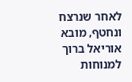לאחר שנרצח ונחטף, מובא אוריאל ברוך למנוחות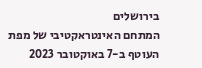בירושלים
המתחם האינטראקטיבי של מפת העוטף ב-7 באוקטובר 2023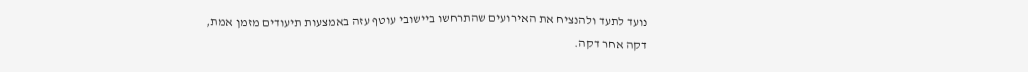נועד לתעד ולהנציח את האירועים שהתרחשו ביישובי עוטף עזה באמצעות תיעודים מזמן אמת, דקה אחר דקה.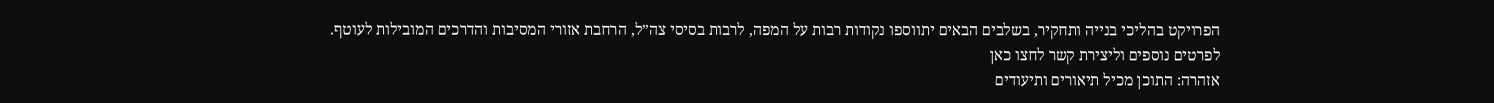הפרויקט בהליכי בנייה ותחקיר, בשלבים הבאים יתווספו נקודות רבות על המפה, לרבות בסיסי צה”ל, הרחבת אזורי המסיבות והדרכים המובילות לעוטף.
לפרטים נוספים וליצירת קשר לחצו כאן
אזהרה: התוכן מכיל תיאורים ותיעודים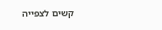קשים לצפייה